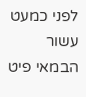לפני כמעט עשור הבמאי פיט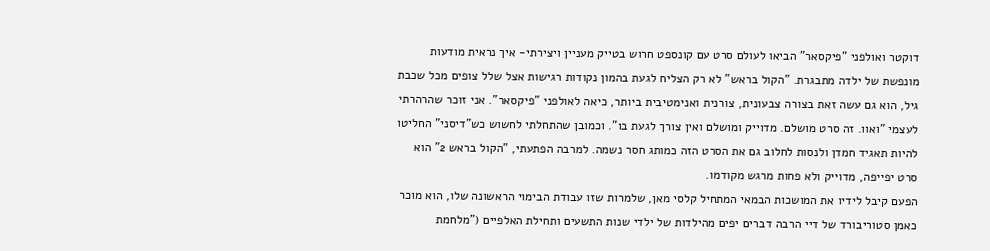דוקטר ואולפני "פיקסאר" הביאו לעולם סרט עם קונספט חרוש בטייק מעניין ויצירתי- איך נראית מודעות מונפשת של ילדה מתבגרת. "הקול בראש" לא רק הצליח לגעת בהמון נקודות רגישות אצל שלל צופים מכל שכבת גיל, הוא גם עשה זאת בצורה צבעונית, צורנית ואנימטיבית ביותר, כיאה לאולפני "פיקסאר". אני זוכר שהרהרתי לעצמי "ואוו. זה סרט מושלם. מדוייק ומושלם ואין צורך לגעת בו". וכמובן שהתחלתי לחשוש כש"דיסני" החליטו להיות תאגיד חמדן ולנסות לחלוב גם את הסרט הזה כמותג חסר נשמה. למרבה הפתעתי, "הקול בראש 2" הוא סרט יפייפה, מדוייק ולא פחות מרגש מקודמו.
הפעם קיבל לידיו את המושכות הבמאי המתחיל קלסי מאן, שלמרות שזו עבודת הבימוי הראשונה שלו, הוא מוכר כאמן סטוריבורד של דיי הרבה דברים יפים מהילדות של ילדי שנות התשעים ותחילת האלפיים ("מלחמת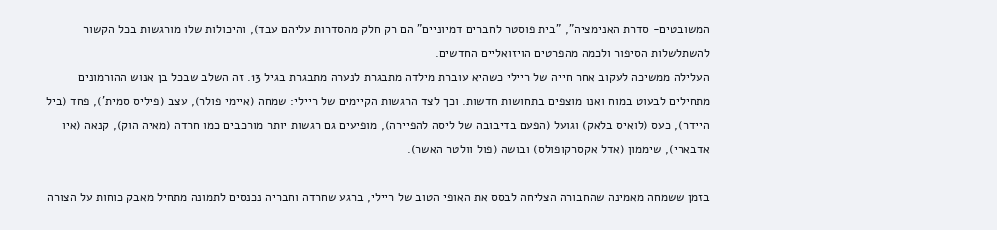המשובטים- סדרת האנימציה", "בית פוסטר לחברים דמיוניים" הם רק חלק מהסדרות עליהם עבד), והיכולות שלו מורגשות בכל הקשור להשתלשלות הסיפור ולכמה מהפרטים הויזואליים החדשים.
העלילה ממשיכה לעקוב אחר חייה של ריילי כשהיא עוברת מילדה מתבגרת לנערה מתבגרת בגיל 13. זה השלב שבכל בן אנוש ההורמונים מתחילים לבעוט במוח ואנו מוצפים בתחושות חדשות. וכך לצד הרגשות הקיימים של ריילי: שמחה (איימי פולר), עצב (פיליס סמית'), פחד (ביל היידר), כעס (לואיס בלאק) וגועל (הפעם בדיבובה של ליסה להפיירה), מופיעים גם רגשות יותר מורכבים כמו חרדה (מאיה הוק), קנאה (איו אדבארי), שיממון (אדל אקסרקופולס) ובושה (פול וולטר האשר).

בזמן ששמחה מאמינה שהחבורה הצליחה לבסס את האופי הטוב של ריילי, ברגע שחרדה וחבריה נכנסים לתמונה מתחיל מאבק כוחות על הצורה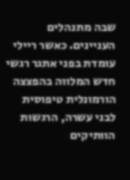שבה מתנהלים העניינים. כאשר ריילי עומדת בפני אתגר רגשי חדש המלווה בהפצצה הורמונלית טיפוסית לבני עשרה, הרגשות הוותיקים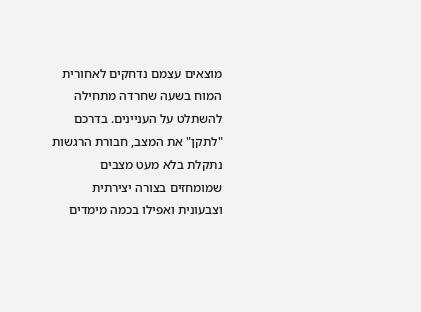מוצאים עצמם נדחקים לאחורית המוח בשעה שחרדה מתחילה להשתלט על העניינים. בדרכם "לתקן" את המצב, חבורת הרגשות נתקלת בלא מעט מצבים שמומחזים בצורה יצירתית וצבעונית ואפילו בכמה מימדים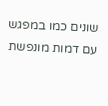שונים כמו במפגש עם דמות מונפשת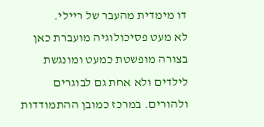דו מימדית מהעבר של ריילי.
לא מעט פסיכולוגיה מועברת כאן בצורה מופשטת כמעט ומונגשת לילדים ולא אחת גם לבוגרים ולהורים. במרכז כמובן ההתמודדות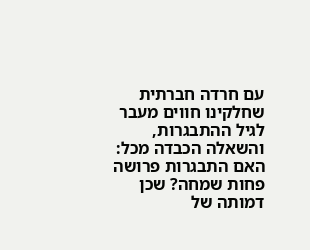עם חרדה חברתית שחלקינו חווים מעבר לגיל ההתבגרות, והשאלה הכבדה מכל: האם התבגרות פרושה פחות שמחה? שכן דמותה של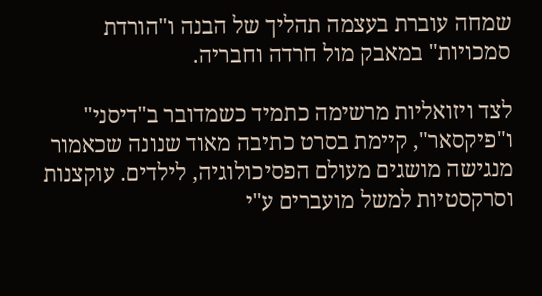שמחה עוברת בעצמה תהליך של הבנה ו"הורדת סמכויות" במאבק מול חרדה וחבריה.

לצד ויזואליות מרשימה כתמיד כשמדובר ב"דיסני" ו"פיקסאר", קיימת בסרט כתיבה מאוד שנונה שכאמור מנגישה מושגים מעולם הפסיכולוגיה, לילדים. עוקצנות וסרקסטיות למשל מועברים ע"י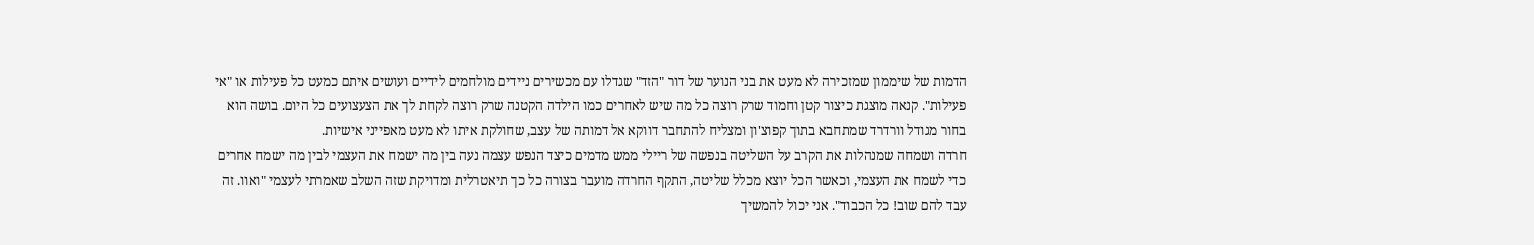הדמות של שיממון שמזכירה לא מעט את בני הנוער של דור "הזד" שגדלו עם מכשירים ניידים מולחמים לידיים ועושים איתם כמעט כל פעילות או "אי פעילות". קנאה מוצגת כיצור קטן וחמוד שרק רוצה כל מה שיש לאחרים כמו הילדה הקטנה שרק רוצה לקחת לך את הצעצועים כל היום. בושה הוא בחור מגודל וורדרד שמתחבא בתוך קפוצ'ון ומצליח להתחבר דווקא אל דמותה של עצב, שחולקת איתו לא מעט מאפייני אישיות.
חרדה ושמחה שמנהלות את הקרב על השליטה בנפשה של ריילי ממש מדמים כיצד הנפש עצמה נעה בין מה ישמח את העצמי לבין מה ישמח אחרים כדי לשמח את העצמי, וכאשר הכל יוצא מכלל שליטה, התקף החרדה מועבר בצורה כל כך תיאטרלית ומדויקת שזה השלב שאמרתי לעצמי "ואוו. זה עבד להם שוב! כל הכבוד". אני יכול להמשיך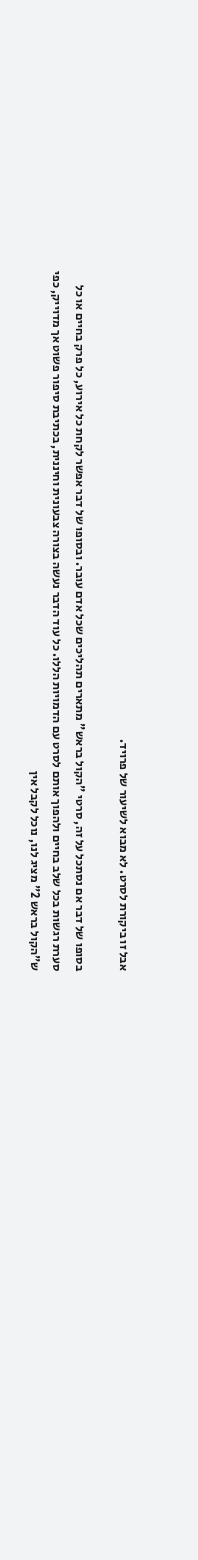אבל זו ביקורת לסרט. לא מבוא לשיעור של פרויד.

בסופו של דבר אם נסתכל על זה, סרטי "הקול בראש" מתארים תהליכים שכל אדם עובר. ובסופו של דבר אפשר לקחת כל אירוע, כל פרק בחיים או כל סערת רגשות בכל שלב בחיים ולהפוך אותם לסרט עם הדמויות הללו. כל עוד הדבר נעשה בצורה צבעונית וחיננית, בכתיבת סיפור פשוט אך מדוייק, כפי ש"הקול בראש 2" מציג לנו, נוכל לקבל אין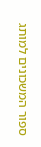ספור המשכונים למותג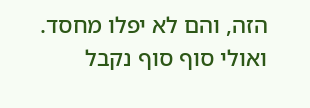הזה, והם לא יפלו מחסד. ואולי סוף סוף נקבל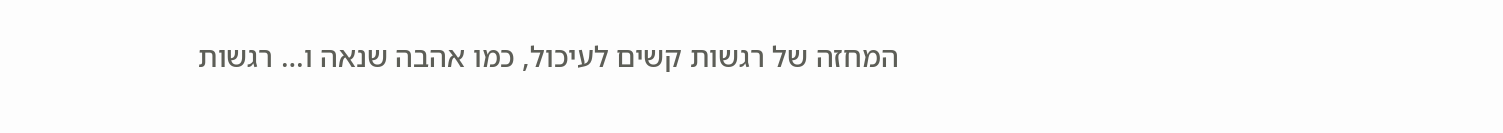המחזה של רגשות קשים לעיכול, כמו אהבה שנאה ו… רגשות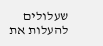שעלולים להעלות את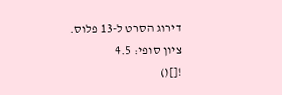דירוג הסרט ל-13 פלוס.
ציון סופי: 4.5
![]()